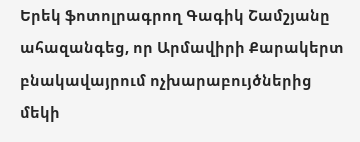Երեկ ֆոտոլրագրող Գագիկ Շամշյանը ահազանգեց, որ Արմավիրի Քարակերտ բնակավայրում ոչխարաբույծներից մեկի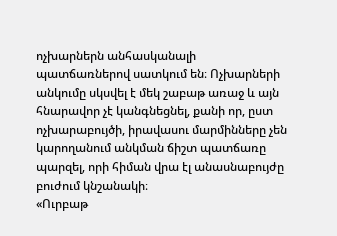ոչխարներն անհասկանալի պատճառներով սատկում են։ Ոչխարների անկումը սկսվել է մեկ շաբաթ առաջ և այն հնարավոր չէ կանգնեցնել, քանի որ, ըստ ոչխարաբույծի, իրավասու մարմինները չեն կարողանում անկման ճիշտ պատճառը պարզել, որի հիման վրա էլ անասնաբույժը բուժում կնշանակի։
«Ուրբաթ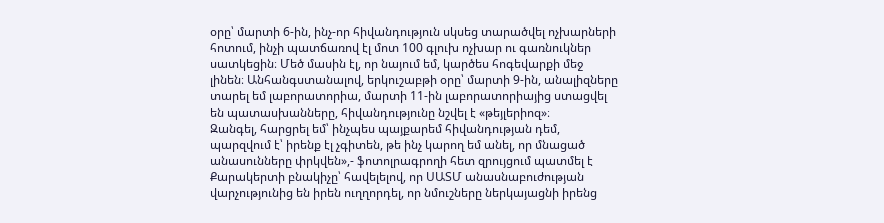օրը՝ մարտի 6-ին, ինչ-որ հիվանդություն սկսեց տարածվել ոչխարների հոտում, ինչի պատճառով էլ մոտ 100 գլուխ ոչխար ու գառնուկներ սատկեցին։ Մեծ մասին էլ, որ նայում եմ, կարծես հոգեվարքի մեջ լինեն։ Անհանգստանալով, երկուշաբթի օրը՝ մարտի 9-ին, անալիզները տարել եմ լաբորատորիա, մարտի 11-ին լաբորատորիայից ստացվել են պատասխանները, հիվանդությունը նշվել է «թեյլերիոզ»։
Զանգել, հարցրել եմ՝ ինչպես պայքարեմ հիվանդության դեմ, պարզվում է՝ իրենք էլ չգիտեն, թե ինչ կարող եմ անել, որ մնացած անասունները փրկվեն»,- ֆոտոլրագրողի հետ զրույցում պատմել է Քարակերտի բնակիչը՝ հավելելով, որ ՍԱՏՄ անասնաբուժության վարչությունից են իրեն ուղղորդել, որ նմուշները ներկայացնի իրենց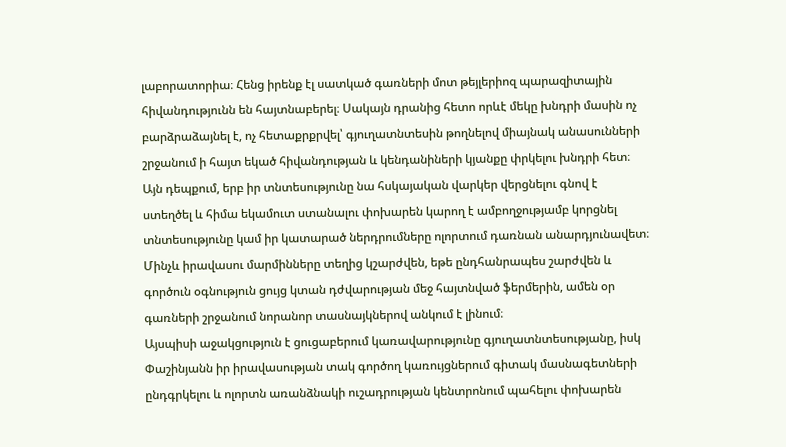լաբորատորիա։ Հենց իրենք էլ սատկած գառների մոտ թեյլերիոզ պարազիտային հիվանդությունն են հայտնաբերել։ Սակայն դրանից հետո որևէ մեկը խնդրի մասին ոչ բարձրաձայնել է, ոչ հետաքրքրվել՝ գյուղատնտեսին թողնելով միայնակ անասունների շրջանում ի հայտ եկած հիվանդության և կենդանիների կյանքը փրկելու խնդրի հետ։ Այն դեպքում, երբ իր տնտեսությունը նա հսկայական վարկեր վերցնելու գնով է ստեղծել և հիմա եկամուտ ստանալու փոխարեն կարող է ամբողջությամբ կորցնել տնտեսությունը կամ իր կատարած ներդրումները ոլորտում դառնան անարդյունավետ։ Մինչև իրավասու մարմինները տեղից կշարժվեն, եթե ընդհանրապես շարժվեն և գործուն օգնություն ցույց կտան դժվարության մեջ հայտնված ֆերմերին, ամեն օր գառների շրջանում նորանոր տասնայկներով անկում է լինում։
Այսպիսի աջակցություն է ցուցաբերում կառավարությունը գյուղատնտեսությանը, իսկ Փաշինյանն իր իրավասության տակ գործող կառույցներում գիտակ մասնագետների ընդգրկելու և ոլորտն առանձնակի ուշադրության կենտրոնում պահելու փոխարեն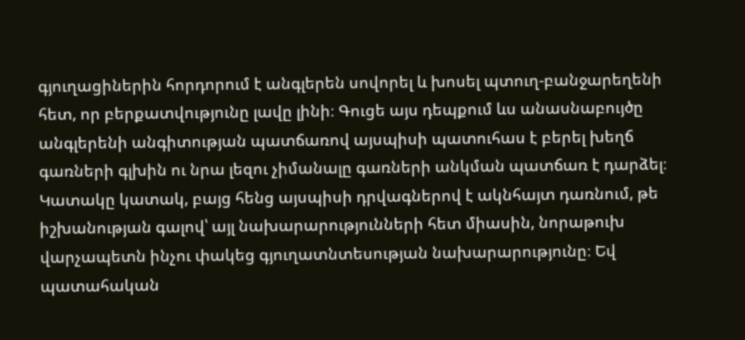գյուղացիներին հորդորում է անգլերեն սովորել և խոսել պտուղ-բանջարեղենի հետ, որ բերքատվությունը լավը լինի։ Գուցե այս դեպքում ևս անասնաբույծը անգլերենի անգիտության պատճառով այսպիսի պատուհաս է բերել խեղճ գառների գլխին ու նրա լեզու չիմանալը գառների անկման պատճառ է դարձել։
Կատակը կատակ, բայց հենց այսպիսի դրվագներով է ակնհայտ դառնում, թե իշխանության գալով՝ այլ նախարարությունների հետ միասին, նորաթուխ վարչապետն ինչու փակեց գյուղատնտեսության նախարարությունը։ Եվ պատահական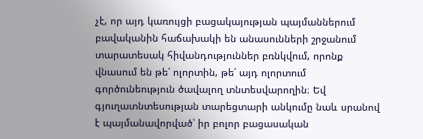չէ, որ այդ կառույցի բացակայության պայմաններում բավականին հաճախակի են անասունների շրջանում տարատեսակ հիվանդություններ բռնկվում, որոնք վնասում են թե՛ ոլորտին, թե՛ այդ ոլորտում գործունեություն ծավալող տնտեսվարողին։ Եվ գյուղատնտեսության տարեցտարի անկումը նաև սրանով է պայմանավորված՝ իր բոլոր բացասական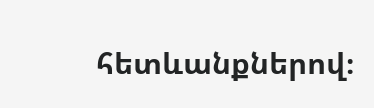հետևանքներով։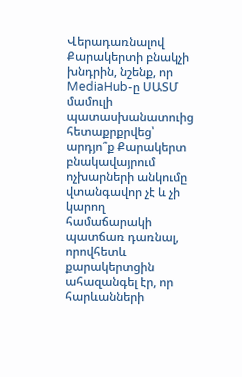Վերադառնալով Քարակերտի բնակչի խնդրին, նշենք, որ MediaHub-ը ՍԱՏՄ մամուլի պատասխանատուից հետաքրքրվեց՝ արդյո՞ք Քարակերտ բնակավայրում ոչխարների անկումը վտանգավոր չէ և չի կարող համաճարակի պատճառ դառնալ, որովհետև քարակերտցին ահազանգել էր, որ հարևանների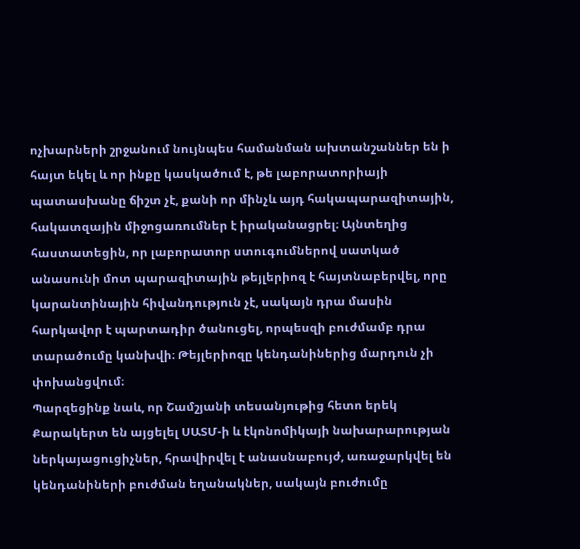ոչխարների շրջանում նույնպես համանման ախտանշաններ են ի հայտ եկել և որ ինքը կասկածում է, թե լաբորատորիայի պատասխանը ճիշտ չէ, քանի որ մինչև այդ հակապարազիտային, հակատզային միջոցառումներ է իրականացրել։ Այնտեղից հաստատեցին, որ լաբորատոր ստուգումներով սատկած անասունի մոտ պարազիտային թեյլերիոզ է հայտնաբերվել, որը կարանտինային հիվանդություն չէ, սակայն դրա մասին հարկավոր է պարտադիր ծանուցել, որպեսզի բուժմամբ դրա տարածումը կանխվի։ Թեյլերիոզը կենդանիներից մարդուն չի փոխանցվում։
Պարզեցինք նաև, որ Շամշյանի տեսանյութից հետո երեկ Քարակերտ են այցելել ՍԱՏՄ-ի և էկոնոմիկայի նախարարության ներկայացուցիչներ, հրավիրվել է անասնաբույժ, առաջարկվել են կենդանիների բուժման եղանակներ, սակայն բուժումը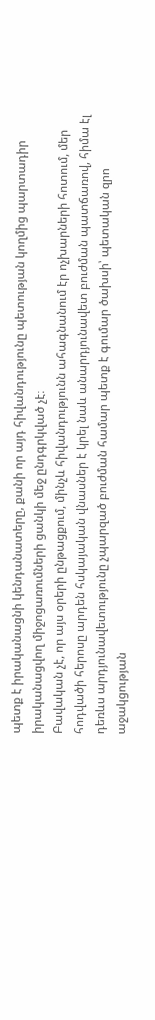պետք է իրականացնի կենդանատերը, քանի որ այդ հիվանդությունը պետության կողմից պարտադիր իրականացվող միջոցառումների ցանկի մեջ ընդգրկված չէ։
Բավական չէ, որ այս օրերի ընթացքում, մինչև հիվանդությունն ահագնանում էր ոչխարների հոտում, մեր հոդվածի հերոսը արդեն հսկայական վնասներ է կրել նաև անարդյունավետ բուժման պատճառով, հիմա էլ դեռևս արդյունավետությունը չպարզած բուժման համար պետք է գումար ծախսի՝ պետական զրո աջակցության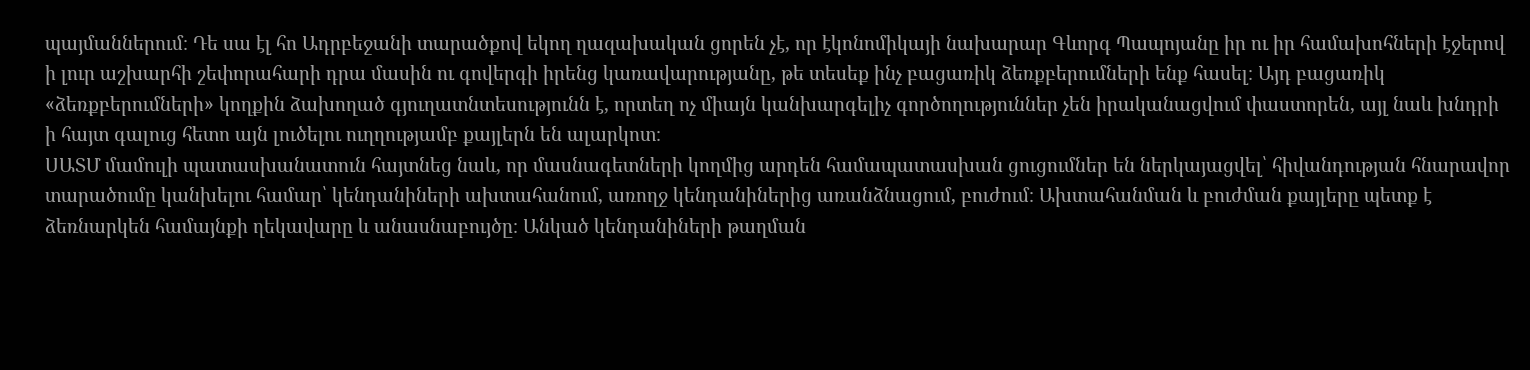պայմաններում։ Դե սա էլ հո Ադրբեջանի տարածքով եկող ղազախական ցորեն չէ, որ էկոնոմիկայի նախարար Գևորգ Պապոյանը իր ու իր համախոհների էջերով ի լուր աշխարհի շեփորահարի դրա մասին ու գովերգի իրենց կառավարությանը, թե տեսեք ինչ բացառիկ ձեռքբերումների ենք հասել։ Այդ բացառիկ «ձեռքբերումների» կողքին ձախողած գյուղատնտեսությունն է, որտեղ ոչ միայն կանխարգելիչ գործողություններ չեն իրականացվում փաստորեն, այլ նաև խնդրի ի հայտ գալուց հետո այն լուծելու ուղղությամբ քայլերն են ալարկոտ։
ՍԱՏՄ մամուլի պատասխանատուն հայտնեց նաև, որ մասնագետների կողմից արդեն համապատասխան ցուցումներ են ներկայացվել՝ հիվանդության հնարավոր տարածումը կանխելու համար՝ կենդանիների ախտահանում, առողջ կենդանիներից առանձնացում, բուժում։ Ախտահանման և բուժման քայլերը պետք է ձեռնարկեն համայնքի ղեկավարը և անասնաբույծը։ Անկած կենդանիների թաղման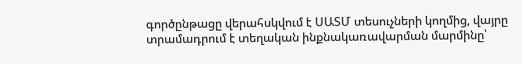գործընթացը վերահսկվում է ՍԱՏՄ տեսուչների կողմից, վայրը տրամադրում է տեղական ինքնակառավարման մարմինը՝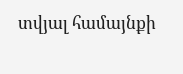տվյալ համայնքի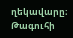ղեկավարը։
Թագուհի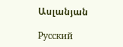Ասլանյան

Русский